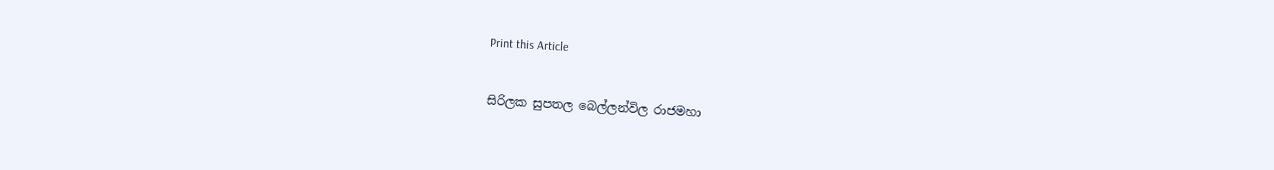Print this Article


සිරිලක සුපතල බෙල්ලන්විල රාජමහා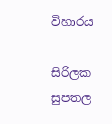විහාරය

සිරිලක සුපතල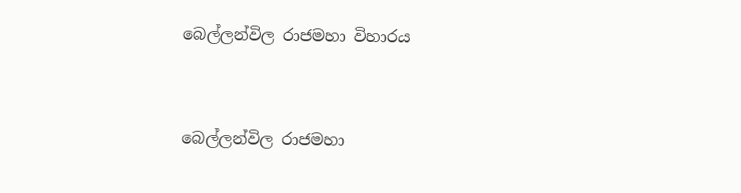බෙල්ලන්විල රාජමහා විහාරය


බෙල්ලන්විල රාජමහා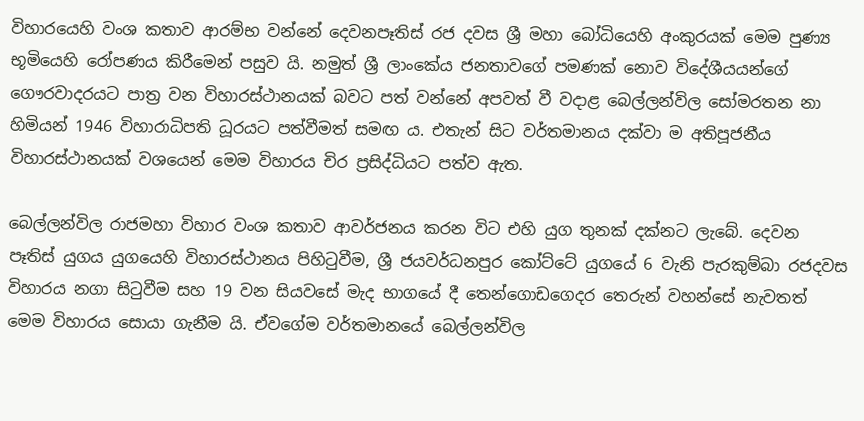විහාරයෙහි වංශ කතාව ආරම්භ වන්නේ දෙවනපෑතිස් රජ දවස ශ්‍රී මහා බෝධියෙහි අංකුරයක් මෙම පුණ්‍ය භූමියෙහි රෝපණය කිරීමෙන් පසුව යි. නමුත් ශ්‍රී ලාංකේය ජනතාවගේ පමණක් නොව විදේශීයයන්ගේ ගෞරවාදරයට පාත්‍ර වන විහාරස්ථානයක් බවට පත් වන්නේ අපවත් වී වදාළ බෙල්ලන්විල සෝමරතන නා හිමියන් 1946 විහාරාධිපති ධූරයට පත්වීමත් සමඟ ය. එතැන් සිට වර්තමානය දක්වා ම අතිපූජනීය විහාරස්ථානයක් වශයෙන් මෙම විහාරය චිර ප්‍රසිද්ධියට පත්ව ඇත.

බෙල්ලන්විල රාජමහා විහාර වංශ කතාව ආවර්ජනය කරන විට එහි යුග තුනක් දක්නට ලැබේ. දෙවන පෑතිස් යුගය යුගයෙහි විහාරස්ථානය පිහිටුවීම, ශ්‍රී ජයවර්ධනපුර කෝට්ටේ යුගයේ 6 වැනි පැරකුම්බා රජදවස විහාරය නගා සිටුවීම සහ 19 වන සියවසේ මැද භාගයේ දී තෙන්ගොඩගෙදර තෙරුන් වහන්සේ නැවතත් මෙම විහාරය සොයා ගැනීම යි. ඒවගේම වර්තමානයේ බෙල්ලන්විල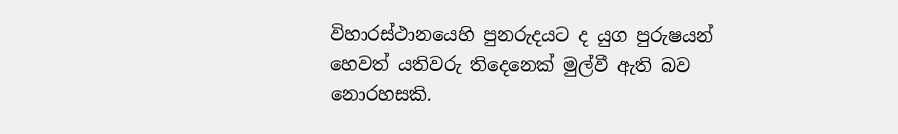විහාරස්ථානයෙහි පුනරුදයට ද යුග පුරුෂයන් හෙවත් යතිවරු තිදෙනෙක් මුල්වී ඇති බව නොරහසකි.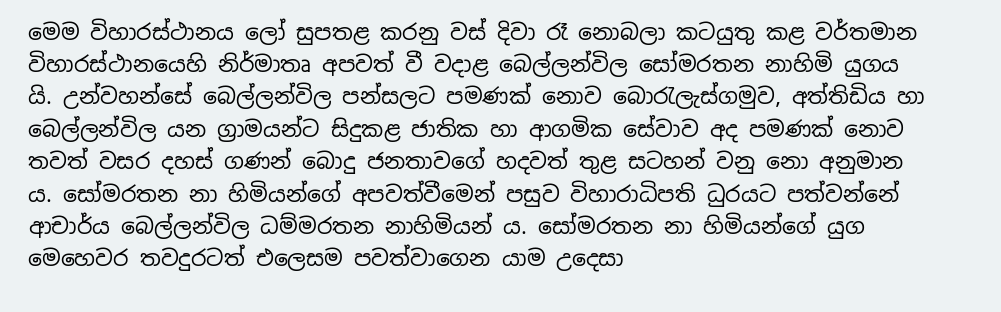මෙම විහාරස්ථානය ලෝ සුපතළ කරනු වස් දිවා රෑ නොබලා කටයුතු කළ වර්තමාන විහාරස්ථානයෙහි නිර්මාතෘ අපවත් වී වදාළ බෙල්ලන්විල සෝමරතන නාහිමි යුගය යි. උන්වහන්සේ බෙල්ලන්විල පන්සලට පමණක් නොව බොරැලැස්ගමුව, අත්තිඩිය හා බෙල්ලන්විල යන ග්‍රාමයන්ට සිදුකළ ජාතික හා ආගමික සේවාව අද පමණක් නොව තවත් වසර දහස් ගණන් බොදු ජනතාවගේ හදවත් තුළ සටහන් වනු නො අනුමාන ය. සෝමරතන නා හිමියන්ගේ අපවත්වීමෙන් පසුව විහාරාධිපති ධුරයට පත්වන්නේ ආචාර්ය බෙල්ලන්විල ධම්මරතන නාහිමියන් ය. සෝමරතන නා හිමියන්ගේ යුග මෙහෙවර තවදුරටත් එලෙසම පවත්වාගෙන යාම උදෙසා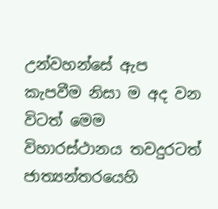උන්වහන්සේ ඇප කැපවීම නිසා ම අද වන විටත් මෙම විහාරස්ථානය තවදුරටත් ජාත්‍යන්තරයෙහි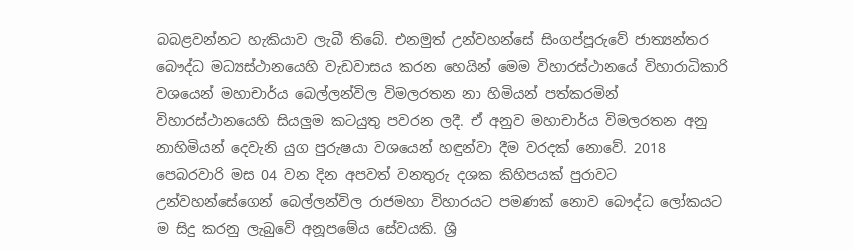බබළවන්නට හැකියාව ලැබී තිබේ. එනමුත් උන්වහන්සේ සිංගප්පූරුවේ ජාත්‍යන්තර බෞද්ධ මධ්‍යස්ථානයෙහි වැඩවාසය කරන හෙයින් මෙම විහාරස්ථානයේ විහාරාධිකාරි වශයෙන් මහාචාර්ය බෙල්ලන්විල විමලරතන නා හිමියන් පත්කරමින් විහාරස්ථානයෙහි සියලුම කටයුතු පවරන ලදී. ඒ අනුව මහාචාර්ය විමලරතන අනු නාහිමියන් දෙවැනි යුග පුරුෂයා වශයෙන් හඳුන්වා දීම වරදක් නොවේ. 2018 පෙබරවාරි මස 04 වන දින අපවත් වනතුරු දශක කිහිපයක් පුරාවට උන්වහන්සේගෙන් බෙල්ලන්විල රාජමහා විහාරයට පමණක් නොව බෞද්ධ ලෝකයට ම සිදු කරනු ලැබුවේ අනූපමේය සේවයකි. ශ්‍රී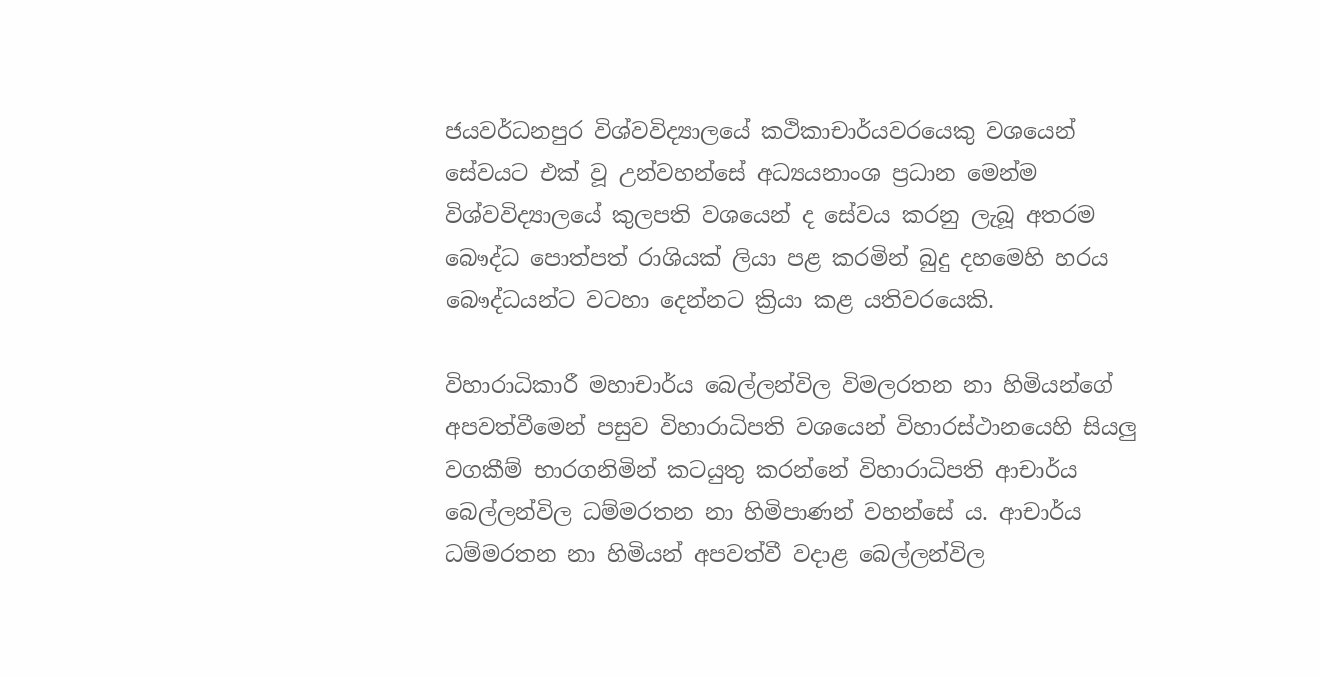ජයවර්ධනපුර විශ්වවිද්‍යාලයේ කථිකාචාර්යවරයෙකු වශයෙන් සේවයට එක් වූ උන්වහන්සේ අධ්‍යයනාංශ ප්‍රධාන මෙන්ම විශ්වවිද්‍යාලයේ කුලපති වශයෙන් ද සේවය කරනු ලැබූ අතරම බෞද්ධ පොත්පත් රාශියක් ලියා පළ කරමින් බුදු දහමෙහි හරය බෞද්ධයන්ට වටහා දෙන්නට ක්‍රියා කළ යතිවරයෙකි.

විහාරාධිකාරී මහාචාර්ය බෙල්ලන්විල විමලරතන නා හිමියන්ගේ අපවත්වීමෙන් පසුව විහාරාධිපති වශයෙන් විහාරස්ථානයෙහි සියලු වගකීම් භාරගනිමින් කටයුතු කරන්නේ විහාරාධිපති ආචාර්ය බෙල්ලන්විල ධම්මරතන නා හිමිපාණන් වහන්සේ ය. ආචාර්ය ධම්මරතන නා හිමියන් අපවත්වී වදාළ බෙල්ලන්විල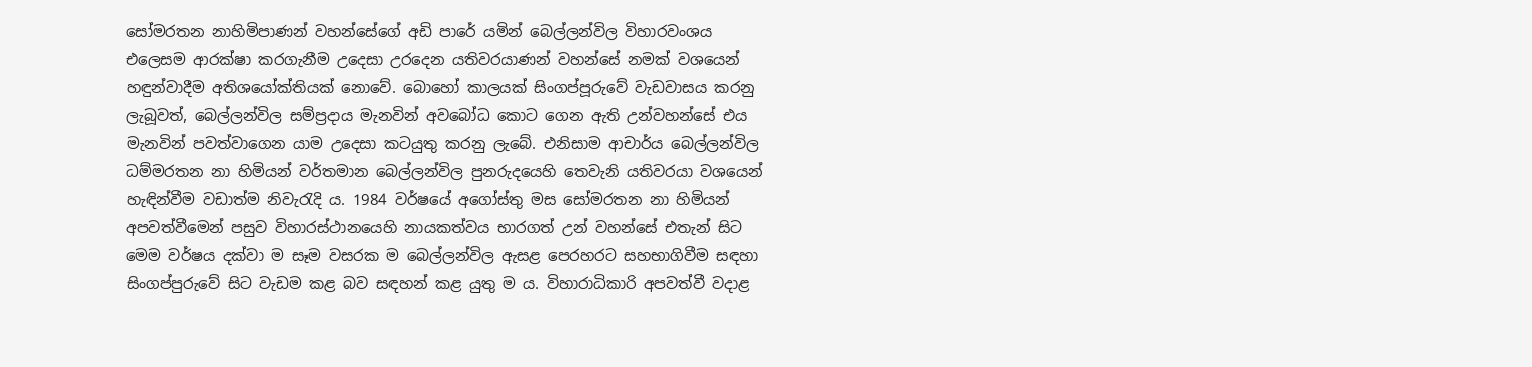සෝමරතන නාහිමිපාණන් වහන්සේගේ අඩි පාරේ යමින් බෙල්ලන්විල විහාරවංශය එලෙසම ආරක්ෂා කරගැනීම උදෙසා උරදෙන යතිවරයාණන් වහන්සේ නමක් වශයෙන් හඳුන්වාදීම අතිශයෝක්තියක් නොවේ. බොහෝ කාලයක් සිංගප්පූරුවේ වැඩවාසය කරනු ලැබූවත්, බෙල්ලන්විල සම්ප්‍රදාය මැනවින් අවබෝධ කොට ගෙන ඇති උන්වහන්සේ එය මැනවින් පවත්වාගෙන යාම උදෙසා කටයුතු කරනු ලැබේ. එනිසාම ආචාර්ය බෙල්ලන්විල ධම්මරතන නා හිමියන් වර්තමාන බෙල්ලන්විල පුනරුදයෙහි තෙවැනි යතිවරයා වශයෙන් හැඳින්වීම වඩාත්ම නිවැරැදි ය. 1984 වර්ෂයේ අගෝස්තු මස සෝමරතන නා හිමියන් අපවත්වීමෙන් පසුව විහාරස්ථානයෙහි නායකත්වය භාරගත් උන් වහන්සේ එතැන් සිට මෙම වර්ෂය දක්වා ම සෑම වසරක ම බෙල්ලන්විල ඇසළ පෙරහරට සහභාගිවීම සඳහා සිංගප්පුරුවේ සිට වැඩම කළ බව සඳහන් කළ යුතු ම ය. විහාරාධිකාරි අපවත්වී වදාළ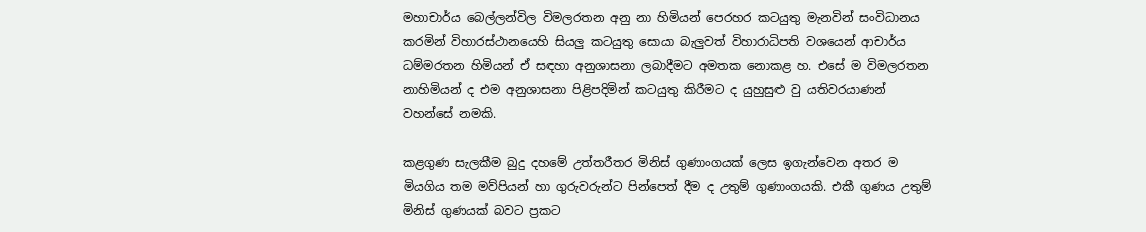මහාචාර්ය බෙල්ලන්විල විමලරතන අනු නා හිමියන් පෙරහර කටයුතු මැනවින් සංවිධානය කරමින් විහාරස්ථානයෙහි සියලු කටයුතු සොයා බැලුවත් විහාරාධිපති වශයෙන් ආචාර්ය ධම්මරතන හිමියන් ඒ සඳහා අනුශාසනා ලබාදීමට අමතක නොකළ හ. එසේ ම විමලරතන නාහිමියන් ද එම අනුශාසනා පිළිපදිමින් කටයුතු කිරීමට ද යුහුසුළු වු යතිවරයාණන් වහන්සේ නමකි.

කළගුණ සැලකීම බුදු දහමේ උත්තරීතර මිනිස් ගුණාංගයක් ලෙස ඉගැන්වෙන අතර ම මියගිය තම මව්පියන් හා ගුරුවරුන්ට පින්පෙත් දීම ද උතුම් ගුණාංගයකි. එකී ගුණය උතුම් මිනිස් ගුණයක් බවට ප්‍රකට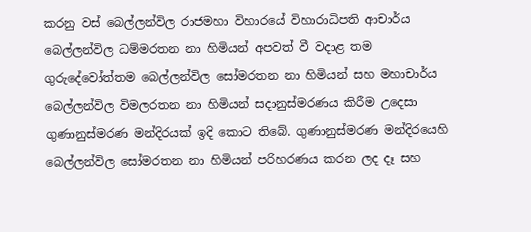කරනු වස් බෙල්ලන්විල රාජමහා විහාරයේ විහාරාධිපති ආචාර්ය බෙල්ලන්විල ධම්මරතන නා හිමියන් අපවත් වී වදාළ තම ගුරුදේවෝත්තම බෙල්ලන්විල සෝමරතන නා හිමියන් සහ මහාචාර්ය බෙල්ලන්විල විමලරතන නා හිමියන් සදානුස්මරණය කිරීම උදෙසා ගුණානුස්මරණ මන්දිරයක් ඉදි කොට තිබේ. ගුණානුස්මරණ මන්දිරයෙහි බෙල්ලන්විල සෝමරතන නා හිමියන් පරිහරණය කරන ලද දෑ සහ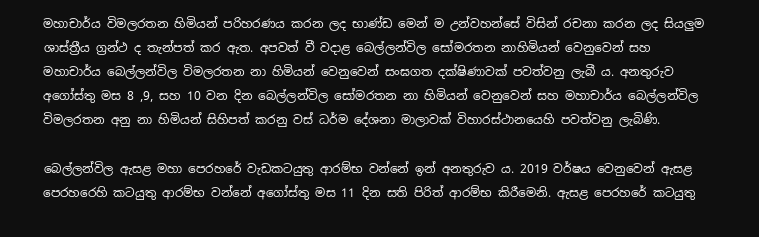මහාචාර්ය විමලරතන හිමියන් පරිහරණය කරන ලද භාණ්ඩ මෙන් ම උන්වහන්සේ විසින් රචනා කරන ලද සියලුම ශාස්ත්‍රීය ග්‍රන්ථ ද තැන්පත් කර ඇත. අපවත් වී වදාළ බෙල්ලන්විල සෝමරතන නාහිමියන් වෙනුවෙන් සහ මහාචාර්ය බෙල්ලන්විල විමලරතන නා හිමියන් වෙනුවෙන් සංඝගත දක්ෂිණාවක් පවත්වනු ලැබී ය. අනතුරුව අගෝස්තු මස 8 ,9, සහ 10 වන දින බෙල්ලන්විල සෝමරතන නා හිමියන් වෙනුවෙන් සහ මහාචාර්ය බෙල්ලන්විල විමලරතන අනු නා හිමියන් සිහිපත් කරනු වස් ධර්ම දේශනා මාලාවක් විහාරස්ථානයෙහි පවත්වනු ලැබිණි.

බෙල්ලන්විල ඇසළ මහා පෙරහරේ වැඩකටයුතු ආරම්භ වන්නේ ඉන් අනතුරුව ය. 2019 වර්ෂය වෙනුවෙන් ඇසළ පෙරහරෙහි කටයුතු ආරම්භ වන්නේ අගෝස්තු මස 11 දින සති පිරිත් ආරම්භ කිරීමෙනි. ඇසළ පෙරහරේ කටයුතු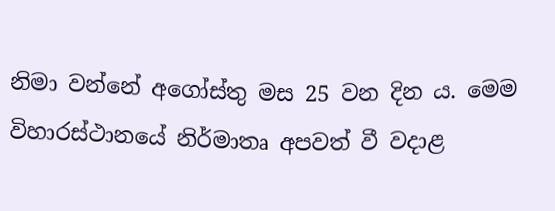නිමා වන්නේ අගෝස්තු මස 25 වන දින ය. මෙම විහාරස්ථානයේ නිර්මාතෘ අපවත් වී වදාළ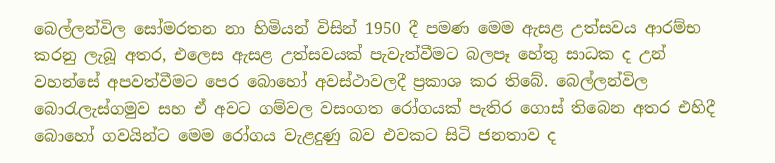බෙල්ලන්විල සෝමරතන නා හිමියන් විසින් 1950 දී පමණ මෙම ඇසළ උත්සවය ආරම්භ කරනු ලැබූ අතර, එලෙස ඇසළ උත්සවයක් පැවැත්වීමට බලපෑ හේතු සාධක ද උන් වහන්සේ අපවත්වීමට පෙර බොහෝ අවස්ථාවලදී ප්‍රකාශ කර තිබේ. බෙල්ලන්විල බොරැලැස්ගමුව සහ ඒ අවට ගම්වල වසංගත රෝගයක් පැතිර ගොස් තිබෙන අතර එහිදී බොහෝ ගවයින්ට මෙම රෝගය වැළදුණු බව එවකට සිටි ජනතාව ද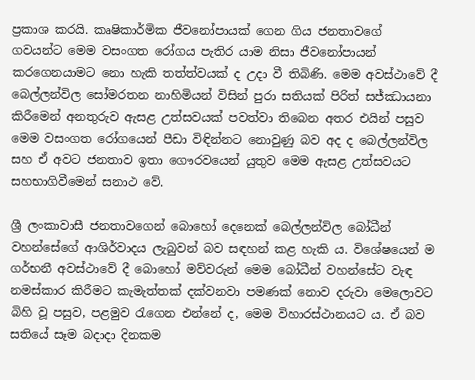ප්‍රකාශ කරයි. කෘෂිකාර්මික ජීවනෝපායක් ගෙන ගිය ජනතාවගේ ගවයන්ට මෙම වසංගත රෝගය පැතිර යාම නිසා ජීවනෝපායන් කරගෙනයාමට නො හැකි තත්ත්වයක් ද උදා වී තිබිණි. මෙම අවස්ථාවේ දී බෙල්ලන්විල සෝමරතන නාහිමියන් විසින් පුරා සතියක් පිරිත් සජ්ඣායනා කිරීමෙන් අනතුරුව ඇසළ උත්සවයක් පවත්වා තිබෙන අතර එයින් පසුව මෙම වසංගත රෝගයෙන් පීඩා විඳින්නට නොවුණු බව අද ද බෙල්ලන්විල සහ ඒ අවට ජනතාව ඉතා ගෞරවයෙන් යුතුව මෙම ඇසළ උත්සවයට සහභාගිවීමෙන් සනාථ වේ.

ශ්‍රී ලංකාවාසී ජනතාවගෙන් බොහෝ දෙනෙක් බෙල්ලන්විල බෝධීන් වහන්සේගේ ආශිර්වාදය ලැබුවන් බව සඳහන් කළ හැකි ය. විශේෂයෙන් ම ගර්භනී අවස්ථාවේ දී බොහෝ මව්වරුන් මෙම බෝධීන් වහන්සේට වැඳ නමස්කාර කිරීමට කැමැත්තක් දක්වනවා පමණක් නොව දරුවා මෙලොවට බිහි වූ පසුව, පළමුව රැගෙන එන්නේ ද, මෙම විහාරස්ථානයට ය. ඒ බව සතියේ සෑම බදාදා දිනකම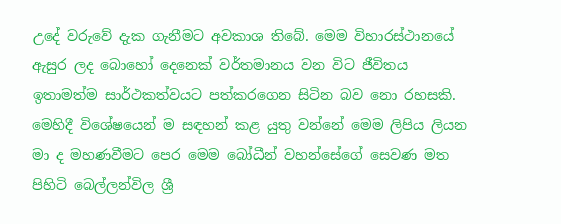උදේ වරුවේ දැක ගැනීමට අවකාශ තිබේ. මෙම විහාරස්ථානයේ ඇසුර ලද බොහෝ දෙනෙක් වර්තමානය වන විට ජීවිතය ඉතාමත්ම සාර්ථකත්වයට පත්කරගෙන සිටින බව නො රහසකි. මෙහිදී විශේෂයෙන් ම සඳහන් කළ යුතු වන්නේ මෙම ලිපිය ලියන මා ද මහණවීමට පෙර මෙම බෝධීන් වහන්සේගේ සෙවණ මත පිහිටි බෙල්ලන්විල ශ්‍රී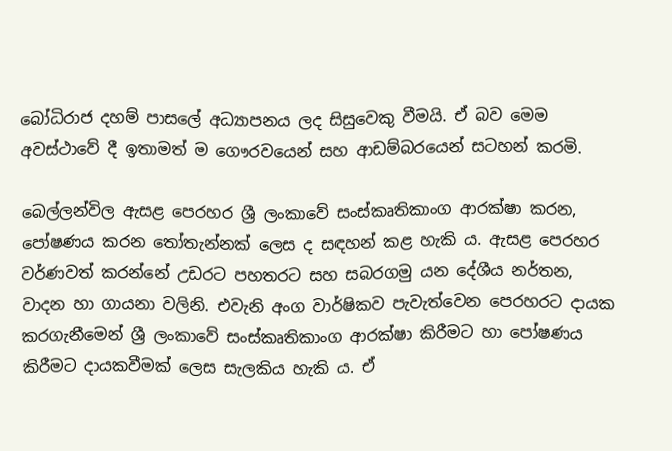බෝධිරාජ දහම් පාසලේ අධ්‍යාපනය ලද සිසුවෙකු වීමයි. ඒ බව මෙම අවස්ථාවේ දී ඉතාමත් ම ගෞරවයෙන් සහ ආඩම්බරයෙන් සටහන් කරමි.

බෙල්ලන්විල ඇසළ පෙරහර ශ්‍රී ලංකාවේ සංස්කෘතිකාංග ආරක්ෂා කරන, පෝෂණය කරන තෝතැන්නක් ලෙස ද සඳහන් කළ හැකි ය. ඇසළ පෙරහර වර්ණවත් කරන්නේ උඩරට පහතරට සහ සබරගමු යන දේශීය නර්තන, වාදන හා ගායනා වලිනි. එවැනි අංග වාර්ෂිකව පැවැත්වෙන පෙරහරට දායක කරගැනීමෙන් ශ්‍රී ලංකාවේ සංස්කෘතිකාංග ආරක්ෂා කිරීමට හා පෝෂණය කිරීමට දායකවීමක් ලෙස සැලකිය හැකි ය. ඒ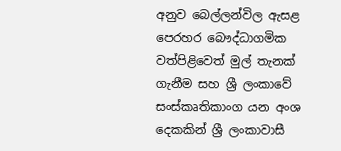අනුව බෙල්ලන්විල ඇසළ පෙරහර බෞද්ධාගමික වත්පිළිවෙත් මුල් තැනක් ගැනීම සහ ශ්‍රී ලංකාවේ සංස්කෘතිකාංග යන අංශ දෙකකින් ශ්‍රී ලංකාවාසී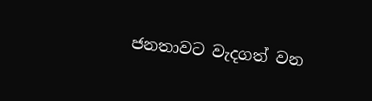ජනතාවට වැදගත් වන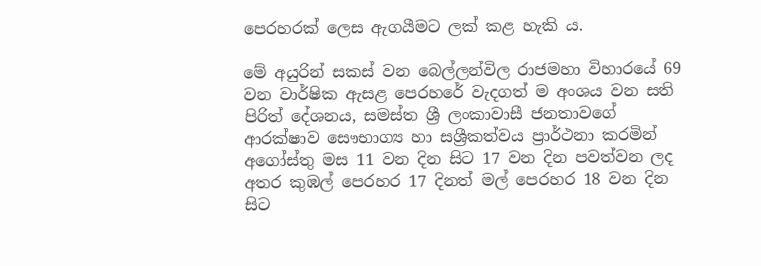පෙරහරක් ලෙස ඇගයීමට ලක් කළ හැකි ය.

මේ අයුරින් සකස් වන බෙල්ලන්විල රාජමහා විහාරයේ 69 වන වාර්ෂික ඇසළ පෙරහරේ වැදගත් ම අංශය වන සති පිරිත් දේශනය, සමස්ත ශ්‍රී ලංකාවාසී ජනතාවගේ ආරක්ෂාව සෞභාග්‍ය හා සශ්‍රීකත්වය ප්‍රාර්ථනා කරමින් අගෝස්තු මස 11 වන දින සිට 17 වන දින පවත්වන ලද අතර කුඹල් පෙරහර 17 දිනත් මල් පෙරහර 18 වන දින සිට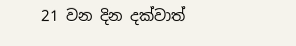21 වන දින දක්වාත්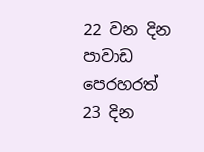22 වන දින පාවාඩ පෙරහරත් 23 දින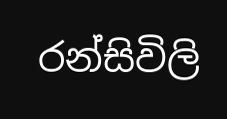රන්සිවිලි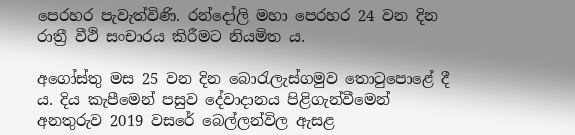පෙරහර පැවැත්විණි. රන්දෝලි මහා පෙරහර 24 වන දින රාත්‍රී වීථි සංචාරය කිරීමට නියමිත ය.

අගෝස්තු මස 25 වන දින බොරැලැස්ගමුව තොටුපොළේ දී ය. දිය කැපීමෙන් පසුව දේවාදානය පිළිගැන්වීමෙන් අනතුරුව 2019 වසරේ බෙල්ලන්විල ඇසළ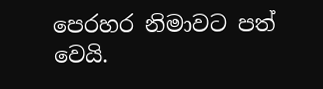පෙරහර නිමාවට පත් වෙයි.